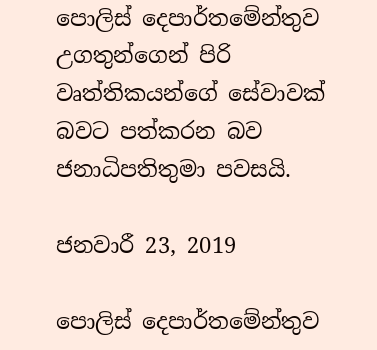පොලිස් දෙපාර්තමේන්තුව උගතුන්ගෙන් පිරි වෘත්තිකයන්ගේ සේවාවක් බවට පත්කරන බව ජනාධිපතිතුමා පවසයි.

ජනවාරී 23, 2019

පොලිස් දෙපාර්තමේන්තුව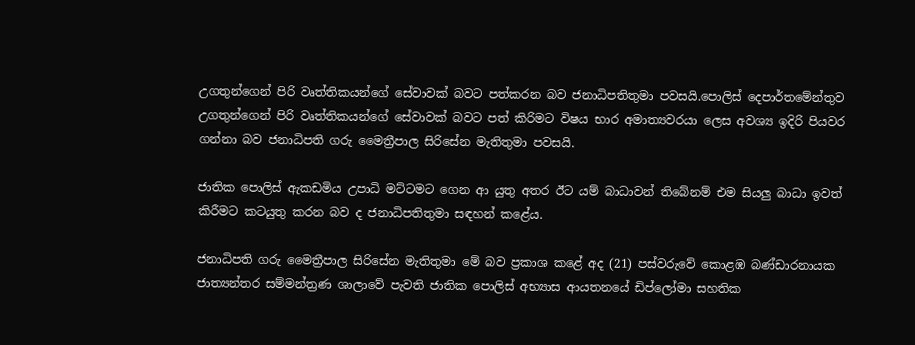උගතුන්ගෙන් පිරි වෘත්තිකයන්ගේ සේවාවක් බවට පත්කරන බව ජනාධිපතිතුමා පවසයි.පොලිස් දෙපාර්තමේන්තුව උගතුන්ගෙන් පිරි වෘත්තිකයන්ගේ සේවාවක් බවට පත් කිරිමට විෂය භාර අමාත්‍යවරයා ලෙස අවශ්‍ය ඉදිරි පියවර ගන්නා බව ජනාධිපති ගරු මෛත්‍රීපාල සිරිසේන මැතිතුමා පවසයි.

ජාතික පොලිස් ඇකඩමිය උපාධි මට්ටමට ගෙන ආ යුතු අතර ඊට යම් බාධාවන් තිබේනම් එම සියලු බාධා ඉවත් කිරීමට කටයුතු කරන බව ද ජනාධිපතිතුමා සඳහන් කළේය.

ජනාධිපති ගරු මෛත්‍රීපාල සිරිසේන මැතිතුමා මේ බව ප්‍රකාශ කළේ අද (21) පස්වරුවේ කොළඹ බණ්ඩාරනායක ජාත්‍යන්තර සම්මන්ත්‍රණ ශාලාවේ පැවති ජාතික පොලිස් අභ්‍යාස ආයතනයේ ඩිප්ලෝමා සහතික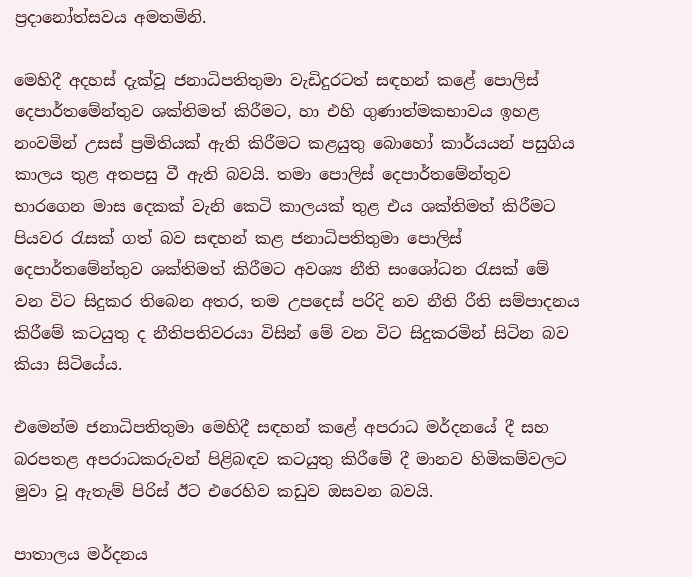ප්‍රදානෝත්සවය අමතමිනි.

මෙහිදී අදහස් දැක්වූ ජනාධිපතිතුමා වැඩිදුරටත් සඳහන් කළේ පොලිස් දෙපාර්තමේන්තුව ශක්තිමත් කිරීමට, හා එහි ගුණාත්මකභාවය ඉහළ නංවමින් උසස් ප්‍රමිතියක් ඇති කිරීමට කළයුතු බොහෝ කාර්යයන් පසුගිය කාලය තුළ අතපසු වී ඇති බවයි. තමා පොලිස් දෙපාර්තමේන්තුව භාරගෙන මාස දෙකක් වැනි කෙටි කාලයක් තුළ එය ශක්තිමත් කිරීමට පියවර රැසක් ගත් බව සඳහන් කළ ජනාධිපතිතුමා පොලිස් දෙපාර්තමේන්තුව ශක්තිමත් කිරීමට අවශ්‍ය නීති සංශෝධන රැසක් මේ වන විට සිදුකර තිබෙන අතර, තම උපදෙස් පරිදි නව නීති රීති සම්පාදනය කිරීමේ කටයුතු ද නීතිපතිවරයා විසින් මේ වන විට සිදුකරමින් සිටින බව කියා සිටියේය.

එමෙන්ම ජනාධිපතිතුමා මෙහිදී සඳහන් කළේ අපරාධ මර්දනයේ දී සහ බරපතළ අපරාධකරුවන් පිළිබඳව කටයුතු කිරීමේ දී මානව හිමිකම්වලට මුවා වූ ඇතැම් පිරිස් ඊට එරෙහිව කඩුව ඔසවන බවයි.

පාතාලය මර්දනය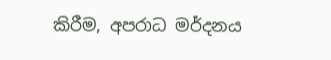කිරීම, අපරාධ මර්දනය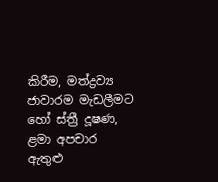කිරීම, මත්ද්‍රව්‍ය ජාවාරම මැඩලීමට හෝ ස්ත්‍රී දූෂණ, ළමා අපචාර ඇතුළු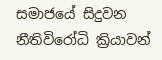සමාජයේ සිදුවන නීතිවිරෝධි ක්‍රියාවන්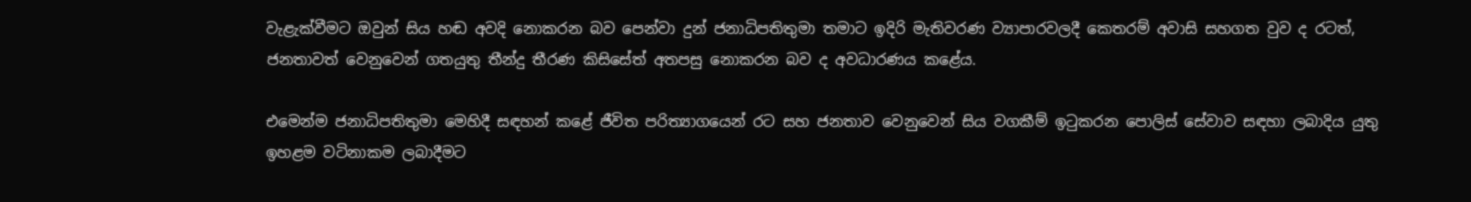වැළැක්වීමට ඔවුන් සිය හඬ අවදි නොකරන බව පෙන්වා දුන් ජනාධිපතිතුමා තමාට ඉදිරි මැතිවරණ ව්‍යාපාරවලදී කෙතරම් අවාසි සහගත වුව ද රටත්, ජනතාවත් වෙනුවෙන් ගතයුතු තීන්දු තීරණ කිසිසේත් අතපසු නොකරන බව ද අවධාරණය කළේය.

එමෙන්ම ජනාධිපතිතුමා මෙහිදී සඳහන් කළේ ජීවිත පරිත්‍යාගයෙන් රට සහ ජනතාව වෙනුවෙන් සිය වගකීම් ඉටුකරන පොලිස් සේවාව සඳහා ලබාදිය යුතු ඉහළම වටිනාකම ලබාදීමට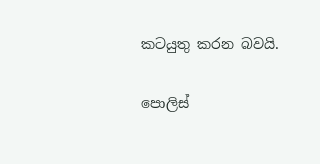කටයුතු කරන බවයි.

පොලිස්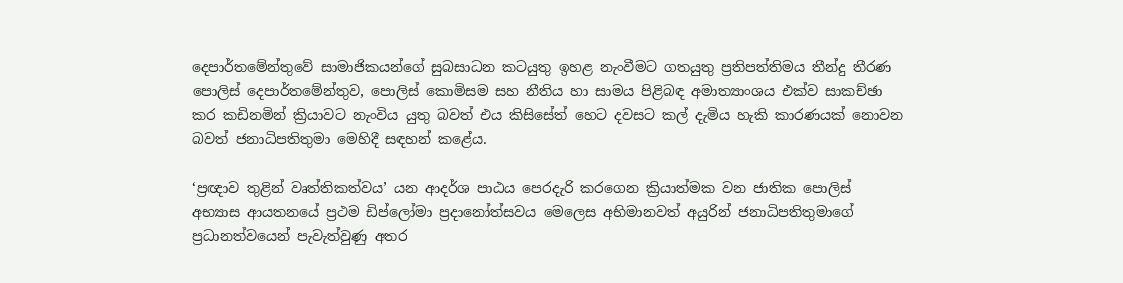දෙපාර්තමේන්තුවේ සාමාජිකයන්ගේ සුබසාධන කටයුතු ඉහළ නැංවීමට ගතයුතු ප්‍රතිපත්තිමය තීන්දු තීරණ පොලිස් දෙපාර්තමේන්තුව, පොලිස් කොමිසම සහ නීතිය හා සාමය පිළිබඳ අමාත්‍යාංශය එක්ව සාකච්ඡා කර කඩිනමින් ක්‍රියාවට නැංවිය යුතු බවත් එය කිසිසේත් හෙට දවසට කල් දැමිය හැකි කාරණයක් නොවන බවත් ජනාධිපතිතුමා මෙහිදී සඳහන් කළේය.

‘ප්‍රඥාව තුළින් වෘත්තිකත්වය’ යන ආදර්ශ පාඨය පෙරදැරි කරගෙන ක්‍රියාත්මක වන ජාතික පොලිස් අභ්‍යාස ආයතනයේ ප්‍රථම ඩිප්ලෝමා ප්‍රදානෝත්සවය මෙලෙස අභිමානවත් අයුරින් ජනාධිපතිතුමාගේ ප්‍රධානත්වයෙන් පැවැත්වුණු අතර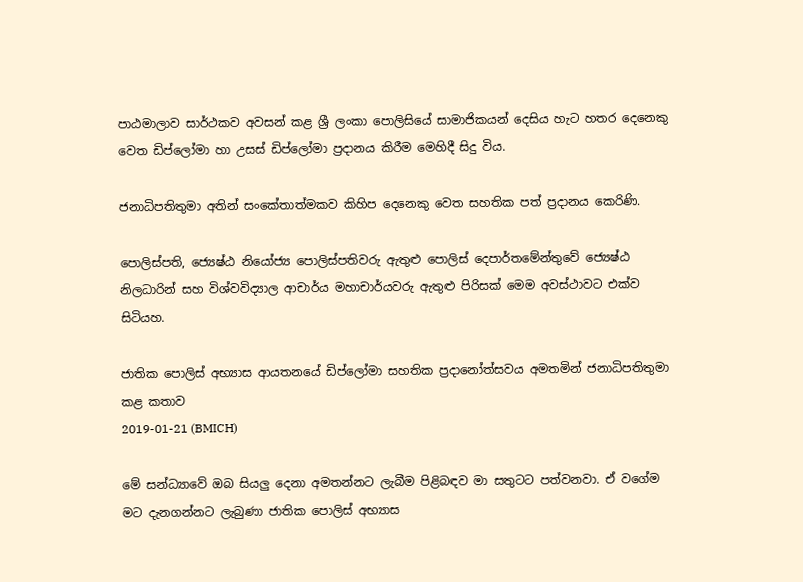පාඨමාලාව සාර්ථකව අවසන් කළ ශ්‍රී ලංකා පොලිසියේ සාමාජිකයන් දෙසිය හැට හතර දෙනෙකු වෙත ඩිප්ලෝමා හා උසස් ඩිප්ලෝමා ප්‍රදානය කිරීම මෙහිදී සිදු විය.

ජනාධිපතිතුමා අතින් සංකේතාත්මකව කිහිප දෙනෙකු වෙත සහතික පත් ප්‍රදානය කෙරිණි.

පොලිස්පති, ජ්‍යෙෂ්ඨ නියෝජ්‍ය පොලිස්පතිවරු ඇතුළු පොලිස් දෙපාර්තමේන්තුවේ ජ්‍යෙෂ්ඨ නිලධාරින් සහ විශ්වවිද්‍යාල ආචාර්ය මහාචාර්යවරු ඇතුළු පිරිසක් මෙම අවස්ථාවට එක්ව සිටියහ.

ජාතික පොලිස් අභ්‍යාස ආයතනයේ ඩිප්ලෝමා සහතික ප්‍රදානෝත්සවය අමතමින් ජනාධිපතිතුමා කළ කතාව
2019-01-21 (BMICH)

මේ සන්ධ්‍යාවේ ඔබ සියලු දෙනා අමතන්නට ලැබීම පිළිබඳව මා සතුටට පත්වනවා. ඒ වගේම මට දැනගන්නට ලැබුණා ජාතික පොලිස් අභ්‍යාස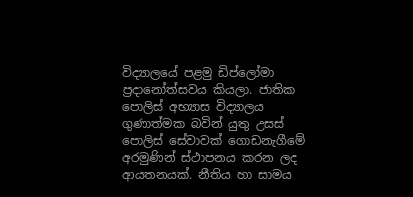විද්‍යාලයේ පළමු ඩිප්ලෝමා ප්‍රදානෝත්සවය කියලා. ජාතික පොලිස් අභ්‍යාස විද්‍යාලය ගුණාත්මක බවින් යුතු උසස් පොලිස් සේවාවක් ගොඩනැගීමේ අරමුණින් ස්ථාපනය කරන ලද ආයතනයක්. නීතිය හා සාමය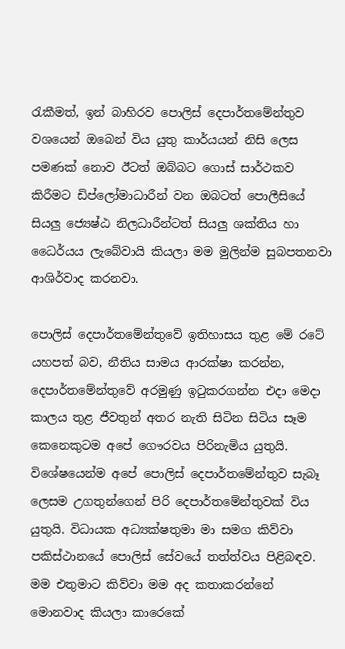රැකීමත්, ඉන් බාහිරව පොලිස් දෙපාර්තමේන්තුව වශයෙන් ඔබෙන් විය යුතු කාර්යයන් නිසි ලෙස පමණක් නොව ඊටත් ඔබ්බට ගොස් සාර්ථකව කිරීමට ඩිප්ලෝමාධාරීන් වන ඔබටත් පොලීසියේ සියලු ජ්‍යෙෂ්ඨ නිලධාරීන්ටත් සියලු ශක්තිය හා ධෛර්යය ලැබේවායි කියලා මම මුලින්ම සුබපතනවා ආශිර්වාද කරනවා.

පොලිස් දෙපාර්තමේන්තුවේ ඉතිහාසය තුළ මේ රටේ යහපත් බව, නීතිය සාමය ආරක්ෂා කරන්න, දෙපාර්තමේන්තුවේ අරමුණු ඉටුකරගන්න එදා මෙදා කාලය තුළ ජීවතුන් අතර නැති සිටින සිටිය සෑම කෙනෙකුටම අපේ ගෞරවය පිරිනැමිය යුතුයි. විශේෂයෙන්ම අපේ පොලිස් දෙපාර්තමේන්තුව සැබෑ ලෙසම උගතුන්ගෙන් පිරි දෙපාර්තමේන්තුවක් විය යුතුයි. විධායක අධ්‍යක්ෂතුමා මා සමග කිව්වා පකිස්ථානයේ පොලිස් සේවයේ තත්ත්වය පිළිබඳව. මම එතුමාට කිව්වා මම අද කතාකරන්නේ මොනවාද කියලා කාරෙකේ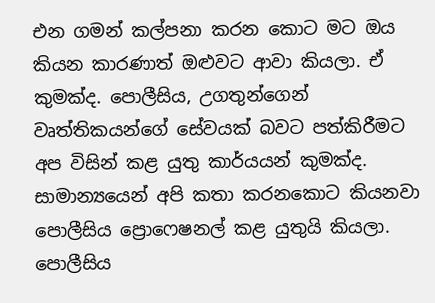එන ගමන් කල්පනා කරන කොට මට ඔය කියන කාරණාත් ඔළුවට ආවා කියලා. ඒ කුමක්ද. පොලීසිය, උගතුන්ගෙන් වෘත්තිකයන්ගේ සේවයක් බවට පත්කිරීමට අප විසින් කළ යුතු කාර්යයන් කුමක්ද. සාමාන්‍යයෙන් අපි කතා කරනකොට කියනවා පොලීසිය ප්‍රොෆෙෂනල් කළ යුතුයි කියලා. පොලීසිය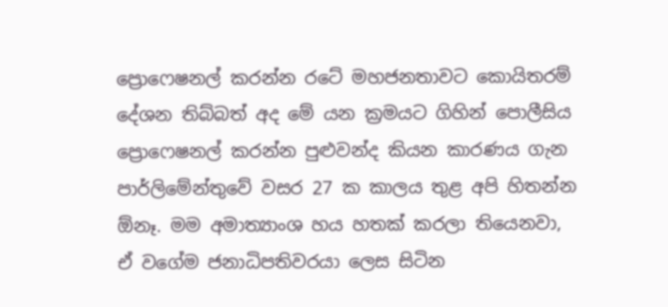ප්‍රොෆෙෂනල් කරන්න රටේ මහජනතාවට කොයිතරම් දේශන තිබ්බත් අද මේ යන ක්‍රමයට ගිහින් පොලීසිය ප්‍රොෆෙෂනල් කරන්න පුළුවන්ද කියන කාරණය ගැන පාර්ලිමේන්තුවේ වසර 27 ක කාලය තුළ අපි හිතන්න ඕනෑ. මම අමාත්‍යාංශ හය හතක් කරලා තියෙනවා, ඒ වගේම ජනාධිපතිවරයා ලෙස සිටින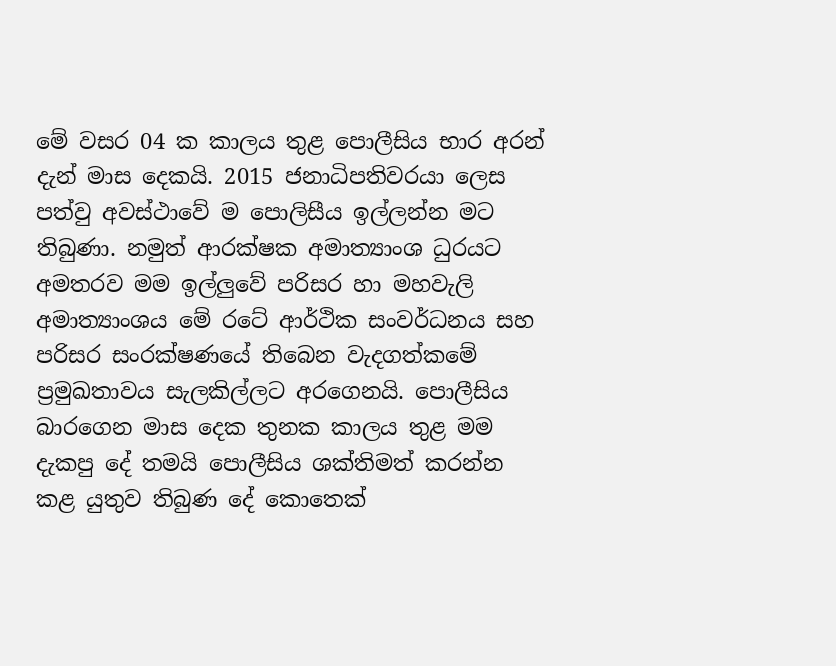මේ වසර 04 ක කාලය තුළ පොලීසිය භාර අරන් දැන් මාස දෙකයි. 2015 ජනාධිපතිවරයා ලෙස පත්වු අවස්ථාවේ ම පොලිසීය ඉල්ලන්න මට තිබුණා. නමුත් ආරක්ෂක අමාත්‍යාංශ ධුරයට අමතරව මම ඉල්ලුවේ පරිසර හා මහවැලි අමාත්‍යාංශය මේ රටේ ආර්ථික සංවර්ධනය සහ පරිසර සංරක්ෂණයේ තිබෙන වැදගත්කමේ ප්‍රමුඛතාවය සැලකිල්ලට අරගෙනයි. පොලීසිය බාරගෙන මාස දෙක තුනක කාලය තුළ මම දැකපු දේ තමයි පොලීසිය ශක්තිමත් කරන්න කළ යුතුව තිබුණ දේ කොතෙක්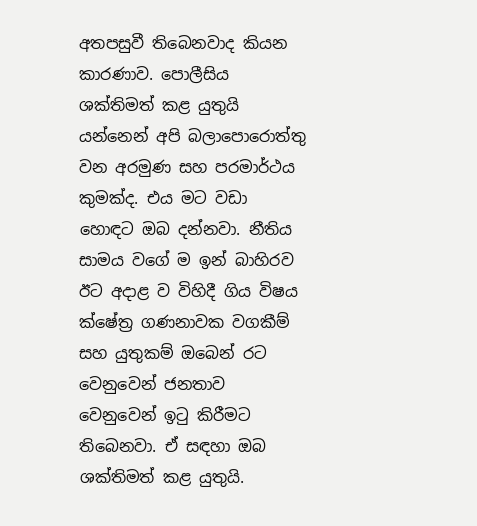අතපසුවී තිබෙනවාද කියන කාරණාව. පොලීසිය ශක්තිමත් කළ යුතුයි යන්නෙන් අපි බලාපොරොත්තු වන අරමුණ සහ පරමාර්ථය කුමක්ද. එය මට වඩා හොඳට ඔබ දන්නවා. නීතිය සාමය වගේ ම ඉන් බාහිරව ඊට අදාළ ව විහිදී ගිය විෂය ක්ෂේත්‍ර ගණනාවක වගකීම් සහ යුතුකම් ඔබෙන් රට වෙනුවෙන් ජනතාව වෙනුවෙන් ඉටු කිරීමට තිබෙනවා. ඒ සඳහා ඔබ ශක්තිමත් කළ යුතුයි.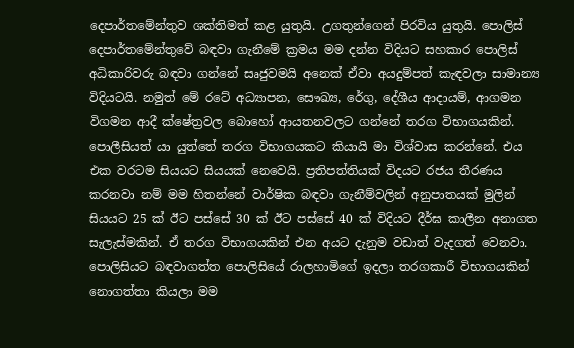දෙපාර්තමේන්තුව ශක්තිමත් කළ යුතුයි. උගතුන්ගෙන් පිරවිය යුතුයි. පොලිස් දෙපාර්තමේන්තුවේ බඳවා ගැනීමේ ක්‍රමය මම දන්න විදියට සහකාර පොලිස් අධිකාරිවරු බඳවා ගන්නේ සෘජුවමයි අනෙක් ඒවා අයදුම්පත් කැඳවලා සාමාන්‍ය විදියටයි. නමුත් මේ රටේ අධ්‍යාපන, සෞඛ්‍ය, රේගු, දේශීය ආදායම්, ආගමන විගමන ආදී ක්ෂේත්‍රවල බොහෝ ආයතනවලට ගන්නේ තරග විභාගයකින්. පොලීසියත් යා යුත්තේ තරග විභාගයකට කියායි මා විශ්වාස කරන්නේ. එය එක වරටම සියයට සියයක් නෙවෙයි. ප්‍රතිපත්තියක් විදයට රජය තීරණය කරනවා නම් මම හිතන්නේ වාර්ෂික බඳවා ගැනීම්වලින් අනුපාතයක් මුලින් සියයට 25 ක් ඊට පස්සේ 30 ක් ඊට පස්සේ 40 ක් විදියට දීර්ඝ කාලීන අනාගත සැලැස්මකින්. ඒ තරග විභාගයකින් එන අයට දැනුම වඩාත් වැදගත් වෙනවා. පොලිසියට බඳවාගත්ත පොලිසියේ රාලහාමිගේ ඉදලා තරගකාරී විභාගයකින් නොගත්තා කියලා මම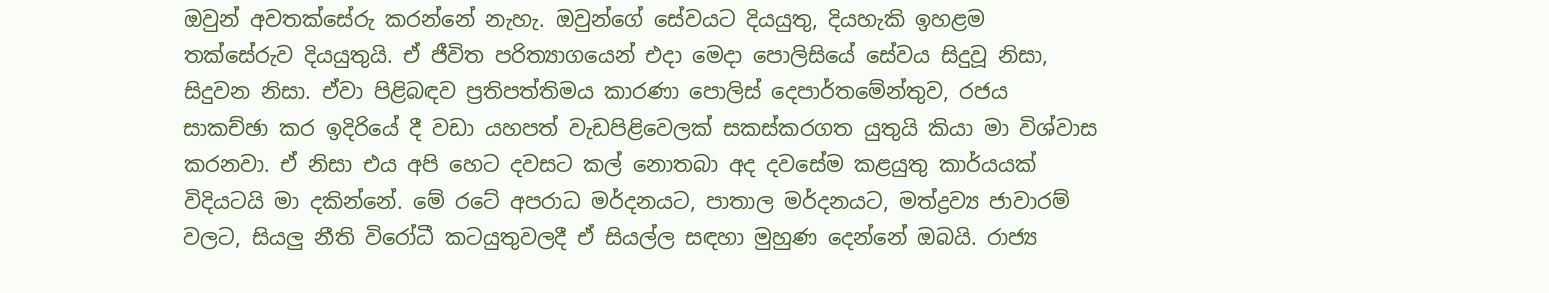ඔවුන් අවතක්සේරු කරන්නේ නැහැ. ඔවුන්ගේ සේවයට දියයුතු, දියහැකි ඉහළම තක්සේරුව දියයුතුයි. ඒ ජීවිත පරිත්‍යාගයෙන් එදා මෙදා පොලිසියේ සේවය සිදුවූ නිසා, සිදුවන නිසා. ඒවා පිළිබඳව ප්‍රතිපත්තිමය කාරණා පොලිස් දෙපාර්තමේන්තුව, රජය සාකච්ඡා කර ඉදිරියේ දී වඩා යහපත් වැඩපිළිවෙලක් සකස්කරගත යුතුයි කියා මා විශ්වාස කරනවා. ඒ නිසා එය අපි හෙට දවසට කල් නොතබා අද දවසේම කළයුතු කාර්යයක් විදියටයි මා දකින්නේ. මේ රටේ අපරාධ මර්දනයට, පාතාල මර්දනයට, මත්ද්‍රව්‍ය ජාවාරම් වලට, සියලු නීති විරෝධී කටයුතුවලදී ඒ සියල්ල සඳහා මුහුණ දෙන්නේ ඔබයි. රාජ්‍ය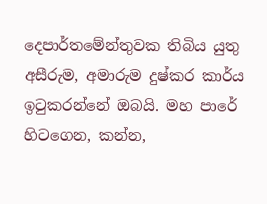දෙපාර්තමේන්තුවක තිබිය යුතු අසීරුම, අමාරුම දුෂ්කර කාර්ය ඉටුකරන්නේ ඔබයි. මහ පාරේ හිටගෙන, කන්න,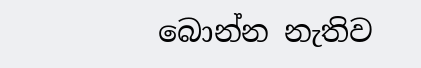බොන්න නැතිව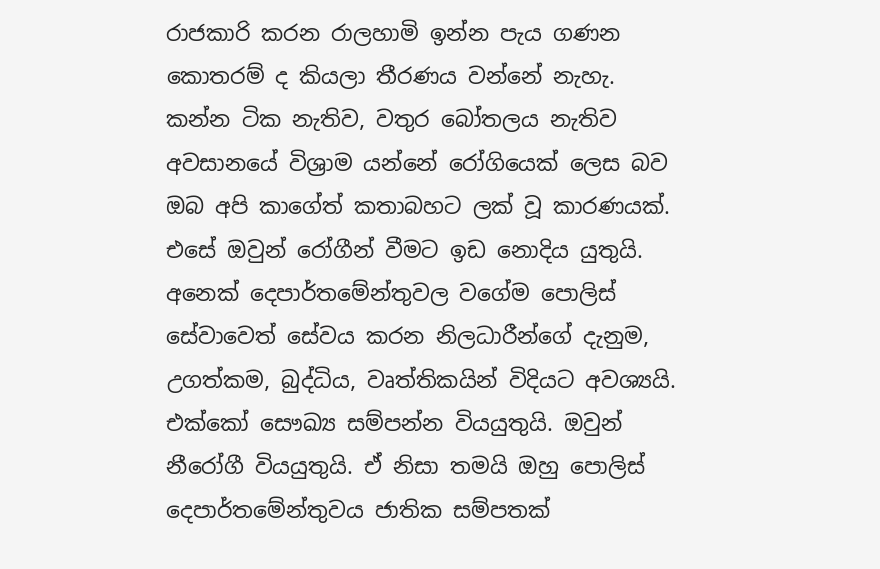රාජකාරි කරන රාලහාමි ඉන්න පැය ගණන කොතරම් ද කියලා තීරණය වන්නේ නැහැ. කන්න ටික නැතිව, වතුර බෝතලය නැතිව අවසානයේ විශ්‍රාම යන්නේ රෝගියෙක් ලෙස බව ඔබ අපි කාගේත් කතාබහට ලක් වූ කාරණයක්. එසේ ඔවුන් රෝගීන් වීමට ඉඩ නොදිය යුතුයි. අනෙක් දෙපාර්තමේන්තුවල වගේම පොලිස් සේවාවෙත් සේවය කරන නිලධාරීන්ගේ දැනුම, උගත්කම, බුද්ධිය, වෘත්තිකයින් විදියට අවශ්‍යයි. එක්කෝ සෞඛ්‍ය සම්පන්න වියයුතුයි. ඔවුන් නීරෝගී වියයුතුයි. ඒ නිසා තමයි ඔහු පොලිස් දෙපාර්තමේන්තුවය ජාතික සම්පතක්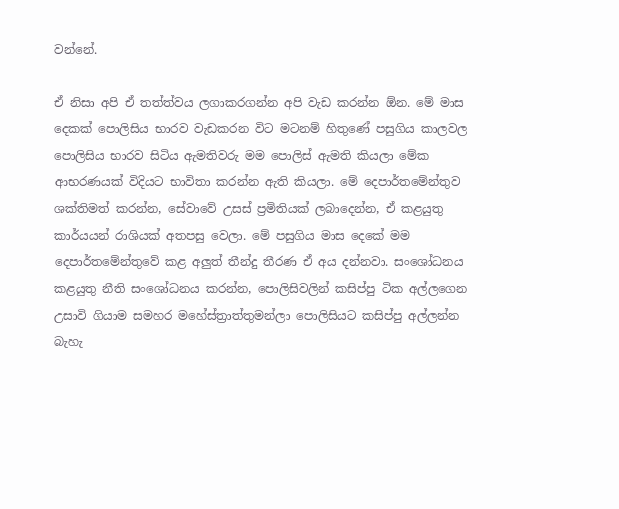වන්නේ.

ඒ නිසා අපි ඒ තත්ත්වය ලගාකරගන්න අපි වැඩ කරන්න ඕන. මේ මාස දෙකක් පොලිසිය භාරව වැඩකරන විට මටනම් හිතුණේ පසුගිය කාලවල පොලිසිය භාරව සිටිය ඇමතිවරු මම පොලිස් ඇමති කියලා මේක ආභරණයක් විදියට භාවිතා කරන්න ඇති කියලා. මේ දෙපාර්තමේන්තුව ශක්තිමත් කරන්න, සේවාවේ උසස් ප්‍රමිතියක් ලබාදෙන්න, ඒ කළයුතු කාර්යයන් රාශියක් අතපසු වෙලා. මේ පසුගිය මාස දෙකේ මම දෙපාර්තමේන්තුවේ කළ අලුත් තීන්දු තීරණ ඒ අය දන්නවා. සංශෝධනය කළයුතු නීති සංශෝධනය කරන්න, පොලිසිවලින් කසිප්පු ටික අල්ලගෙන උසාවි ගියාම සමහර මහේස්ත්‍රාත්තුමන්ලා පොලිසියට කසිප්පු අල්ලන්න බැහැ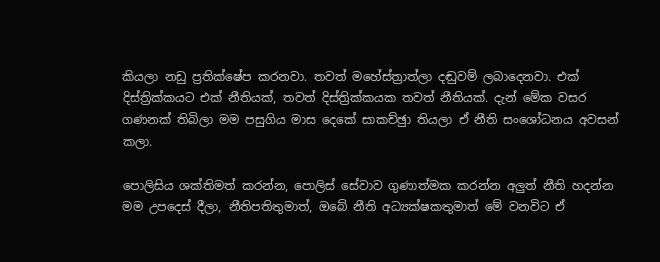කියලා නඩු ප්‍රතික්ෂේප කරනවා. තවත් මහේස්ත්‍රාත්ලා දඬුවම් ලබාදෙනවා. එක් දිස්ත්‍රික්කයට එක් නීතියක්, තවත් දිස්ත්‍රික්කයක තවත් නීතියක්. දැන් මේක වසර ගණනක් තිබිලා මම පසුගිය මාස දෙකේ සාකච්ඡුා තියලා ඒ නීති සංශෝධනය අවසන් කලා.

පොලිසිය ශක්තිමත් කරන්න, පොලිස් සේවාව ගුණාත්මක කරන්න අලුත් නීති හදන්න මම උපදෙස් දීලා, නීතිපතිතුමාත්, ඔබේ නීති අධ්‍යක්ෂකතුමාත් මේ වනවිට ඒ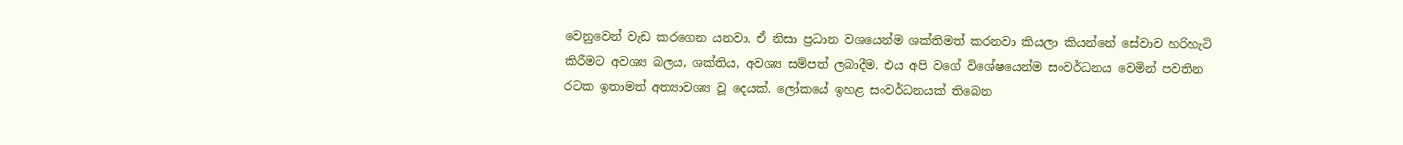වෙනුවෙන් වැඩ කරගෙන යනවා. ඒ නිසා ප්‍රධාන වශයෙන්ම ශක්තිමත් කරනවා කියලා කියන්නේ සේවාව හරිහැටි කිරීමට අවශ්‍ය බලය, ශක්තිය, අවශ්‍ය සම්පත් ලබාදීම. එය අපි වගේ විශේෂයෙන්ම සංවර්ධනය වෙමින් පවතින රටක ඉතාමත් අත්‍යාවශ්‍ය වූ දෙයක්. ලෝකයේ ඉහළ සංවර්ධනයක් තිබෙන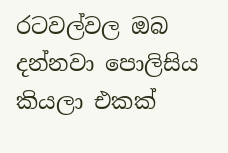රටවල්වල ඔබ දන්නවා පොලිසිය කියලා එකක්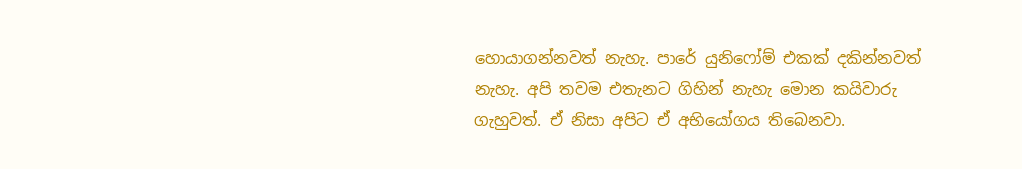හොයාගන්නවත් නැහැ. පාරේ යුනිෆෝම් එකක් දකින්නවත් නැහැ. අපි තවම එතැනට ගිහින් නැහැ මොන කයිවාරු ගැහුවත්. ඒ නිසා අපිට ඒ අභියෝගය තිබෙනවා.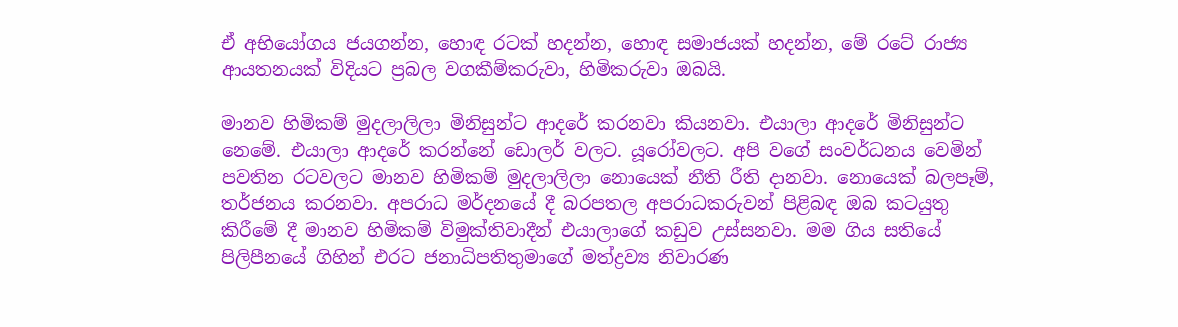ඒ අභියෝගය ජයගන්න, හොඳ රටක් හදන්න, හොඳ සමාජයක් හදන්න, මේ රටේ රාජ්‍ය ආයතනයක් විදියට ප්‍රබල වගකීම්කරුවා, හිමිකරුවා ඔබයි.

මානව හිමිකම් මුදලාලිලා මිනිසුන්ට ආදරේ කරනවා කියනවා. එයාලා ආදරේ මිනිසුන්ට නෙමේ. එයාලා ආදරේ කරන්නේ ඩොලර් වලට. යූරෝවලට. අපි වගේ සංවර්ධනය වෙමින් පවතින රටවලට මානව හිමිකම් මුදලාලිලා නොයෙක් නීති රීති දානවා. නොයෙක් බලපෑම්, තර්ජනය කරනවා. අපරාධ මර්දනයේ දී බරපතල අපරාධකරුවන් පිළිබඳ ඔබ කටයුතු කිරීමේ දී මානව හිමිකම් විමුක්තිවාදීන් එයාලාගේ කඩුව උස්සනවා. මම ගිය සතියේ පිලිපීනයේ ගිහින් එරට ජනාධිපතිතුමාගේ මත්ද්‍රව්‍ය නිවාරණ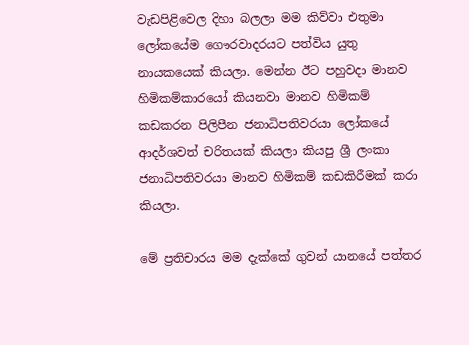වැඩපිළිවෙල දිහා බලලා මම කිව්වා එතුමා ලෝකයේම ගෞරවාදරයට පත්විය යුතු නායකයෙක් කියලා. මෙන්න ඊට පහුවදා මානව හිමිකම්කාරයෝ කියනවා මානව හිමිකම් කඩකරන පිලිපීන ජනාධිපතිවරයා ලෝකයේ ආදර්ශවත් චරිතයක් කියලා කියපු ශ්‍රී ලංකා ජනාධිපතිවරයා මානව හිමිකම් කඩකිරීමක් කරා කියලා.

මේ ප්‍රතිචාරය මම දැක්කේ ගුවන් යානයේ පත්තර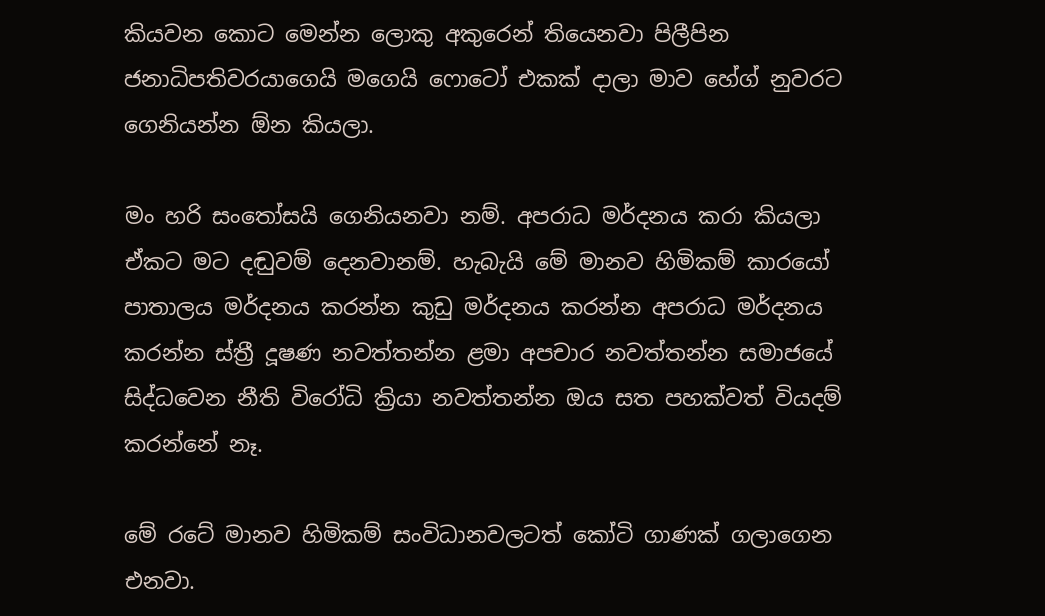කියවන කොට මෙන්න ලොකු අකුරෙන් තියෙනවා පිලීපින ජනාධිපතිවරයාගෙයි මගෙයි ෆොටෝ එකක් දාලා මාව හේග් නුවරට ගෙනියන්න ඕන කියලා.

මං හරි සංතෝසයි ගෙනියනවා නම්. අපරාධ මර්දනය කරා කියලා ඒකට මට දඬුවම් දෙනවානම්. හැබැයි මේ මානව හිමිකම් කාරයෝ පාතාලය මර්දනය කරන්න කුඩු මර්දනය කරන්න අපරාධ මර්දනය කරන්න ස්ත්‍රී දූෂණ නවත්තන්න ළමා අපචාර නවත්තන්න සමාජයේ සිද්ධවෙන නීති විරෝධි ක්‍රියා නවත්තන්න ඔය සත පහක්වත් වියදම් කරන්නේ නෑ.

මේ රටේ මානව හිමිකම් සංවිධානවලටත් කෝටි ගාණක් ගලාගෙන එනවා.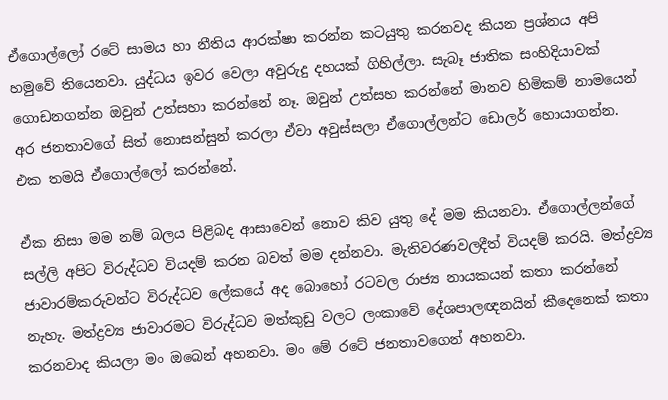ඒගොල්ලෝ රටේ සාමය හා නීතිය ආරක්ෂා කරන්න කටයුතු කරනවද කියන ප්‍රශ්නය අපි හමුවේ තියෙනවා. යුද්ධය ඉවර වෙලා අවුරුදු දහයක් ගිහිල්ලා. සැබෑ ජාතික සංහිදියාවක් ගොඩනගන්න ඔවුන් උත්සහා කරන්නේ නෑ. ඔවුන් උත්සහ කරන්නේ මානව හිමිකම් නාමයෙන් අර ජනතාවගේ සිත් නොසන්සුන් කරලා ඒවා අවුස්සලා ඒගොල්ලන්ට ඩොලර් හොයාගන්න. එක තමයි ඒගොල්ලෝ කරන්නේ.

ඒක නිසා මම නම් බලය පිළිබද ආසාවෙන් නොව කිව යුතු දේ මම කියනවා. ඒගොල්ලන්ගේ සල්ලි අපිට විරුද්ධව වියදම් කරන බවත් මම දන්නවා. මැතිවරණවලදීත් වියදම් කරයි. මත්ද්‍රව්‍ය ජාවාරම්කරුවන්ට විරුද්ධව ලේකයේ අද බොහෝ රටවල රාජ්‍ය නායකයන් කතා කරන්නේ නැහැ. මත්ද්‍රව්‍ය ජාවාරමට විරුද්ධව මත්කුඩු වලට ලංකාවේ දේශපාලඥනයින් කීදෙනෙක් කතා කරනවාද කියලා මං ඔබෙන් අහනවා. මං මේ රටේ ජනතාවගෙන් අහනවා.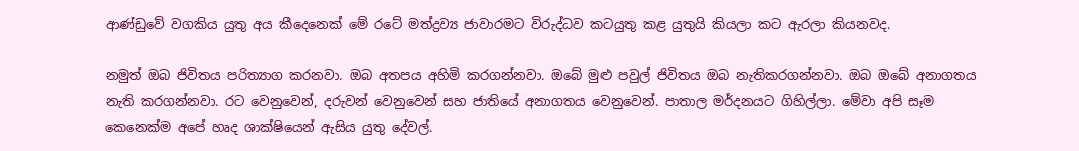ආණ්ඩුවේ වගකිය යුතු අය කීදෙනෙක් මේ රටේ මත්ද්‍රව්‍ය ජාවාරමට විරුද්ධව කටයුතු කළ යුතුයි කියලා කට ඇරලා කියනවද.

නමුත් ඔබ ජිවිතය පරිත්‍යාග කරනවා. ඔබ අතපය අහිමි කරගන්නවා. ඔබේ මුළු පවුල් ජිවිතය ඔබ නැතිකරගන්නවා. ඔබ ඔබේ අනාගතය නැති කරගන්නවා. රට වෙනුවෙන්, දරුවන් වෙනුවෙන් සහ ජාතියේ අනාගතය වෙනුවෙන්. පාතාල මර්දනයට ගිහිල්ලා. මේවා අපි සෑම කෙනෙක්ම අපේ හෘද ශාක්ෂියෙන් ඇසිය යුතු දේවල්.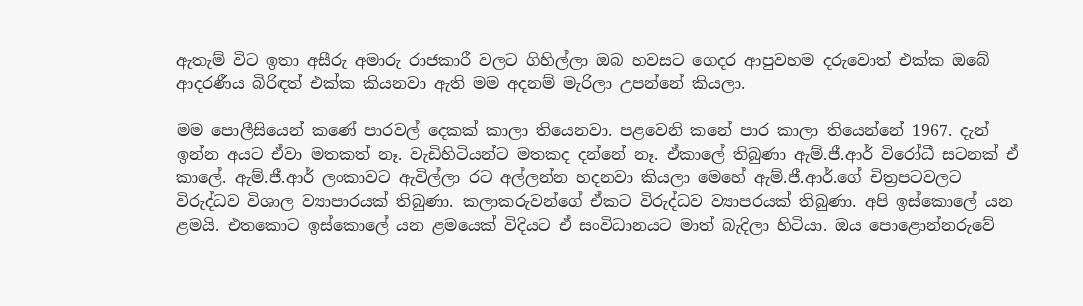ඇතැම් විට ඉතා අසීරු අමාරු රාජකාරී වලට ගිහිල්ලා ඔබ හවසට ගෙදර ආපුවහම දරුවොත් එක්ක ඔබේ ආදරණීය බිරිඳත් එක්ක කියනවා ඇති මම අදනම් මැරිලා උපන්නේ කියලා.

මම පොලීසියෙන් කණේ පාරවල් දෙකක් කාලා තියෙනවා. පළවෙනි කනේ පාර කාලා තියෙන්නේ 1967. දැන් ඉන්න අයට ඒවා මතකත් නෑ. වැඩිහිටියන්ට මතකද දන්නේ නෑ. ඒකාලේ තිබුණා ඇම්.ජී.ආර් විරෝධී සටනක් ඒ කාලේ. ඇම්.ජී.ආර් ලංකාවට ඇවිල්ලා රට අල්ලන්න හදනවා කියලා මෙහේ ඇම්.ජී.ආර්.ගේ චිත්‍රපටවලට විරුද්ධව විශාල ව්‍යාපාරයක් තිබුණා. කලාකරුවන්ගේ ඒකට විරුද්ධව ව්‍යාපරයක් තිබුණා. අපි ඉස්කොලේ යන ළමයි. එතකොට ඉස්කොලේ යන ළමයෙක් විදියට ඒ සංවිධානයට මාත් බැදිලා හිටියා. ඔය පොළොන්නරුවේ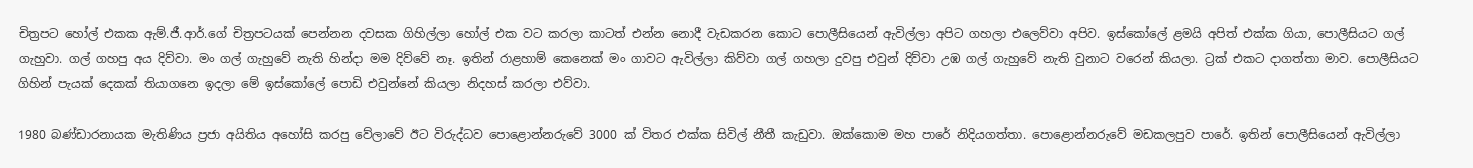චිත්‍රපට හෝල් එකක ඇම්.ජී.ආර්.ගේ චිත්‍රපටයක් පෙන්නන දවසක ගිහිල්ලා හෝල් එක වට කරලා කාටත් එන්න නොදී වැඩකරන කොට පොලීසියෙන් ඇවිල්ලා අපිට ගහලා එලෙව්වා අපිව. ඉස්කෝලේ ළමයි අපිත් එක්ක ගියා, පොලීසියට ගල් ගැහුවා. ගල් ගහපු අය දිව්වා. මං ගල් ගැහුවේ නැති හින්දා මම දිව්වේ නෑ. ඉතින් රාළහාම් කෙනෙක් මං ගාවට ඇවිල්ලා කිව්වා ගල් ගහලා දුවපු එවුන් දිව්වා උඹ ගල් ගැහුවේ නැති වුනාට වරෙන් කියලා. ට්‍රක් එකට දාගත්තා මාව. පොලීසියට ගිහින් පැයක් දෙකක් තියාගනෙ ඉදලා මේ ඉස්කෝලේ පොඩි එවුන්නේ කියලා නිදහස් කරලා එව්වා.

1980 බණ්ඩාරනායක මැතිණිය ප්‍රජා අයිතිය අහෝසි කරපු වේලාවේ ඊට විරුද්ධව පොළොන්නරුවේ 3000 ක් විතර එක්ක සිවිල් නීතී කැඩුවා. ඔක්කොම මහ පාරේ නිදියගත්තා. පොළොන්නරුවේ මඩකලපුව පාරේ. ඉතින් පොලීසියෙන් ඇවිල්ලා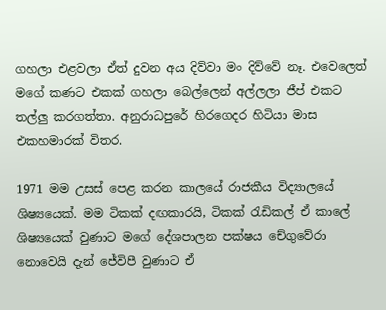ගහලා එළවලා ඒත් දුවන අය දිව්වා මං දිව්වේ නෑ. එවෙලෙත් මගේ කණට එකක් ගහලා බෙල්ලෙන් අල්ලලා ජීප් එකට තල්ලු කරගත්තා. අනුරාධපුරේ හිරගෙදර හිටියා මාස එකහමාරක් විතර.

1971 මම උසස් පෙළ කරන කාලයේ රාජකීය විද්‍යාලයේ ශිෂ්‍යයෙක්. මම ටිකක් දඟකාරයි, ටිකක් රැඩිකල් ඒ කාලේ ශිෂ්‍යයෙක් වුණාට මගේ දේශපාලන පක්ෂය චේගුවේරා නොවෙයි දැන් ජේවිපී වුණාට ඒ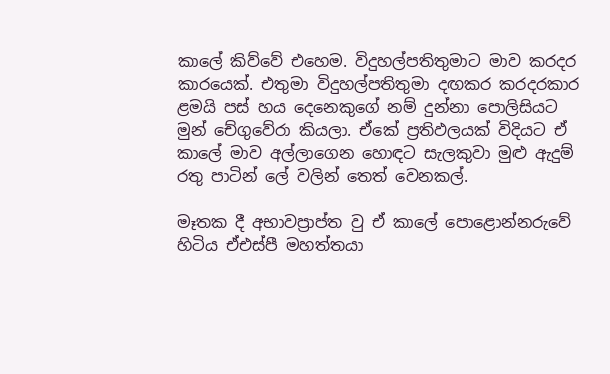කාලේ කිව්වේ එහෙම. විදුහල්පතිතුමාට මාව කරදර කාරයෙක්. එතුමා විදුහල්පතිතුමා දඟකර කරදරකාර ළමයි පස් හය දෙනෙකුගේ නම් දුන්නා පොලිසියට මුන් චේගුවේරා කියලා. ඒකේ ප්‍රතිඵලයක් විදියට ඒ කාලේ මාව අල්ලාගෙන හොඳට සැලකුවා මුළු ඇදුම් රතු පාටින් ලේ වලින් තෙත් වෙනකල්.

මෑතක දී අභාවප්‍රාප්ත වු ඒ කාලේ පොළොන්නරුවේ හිටිය ඒඑස්පී මහත්තයා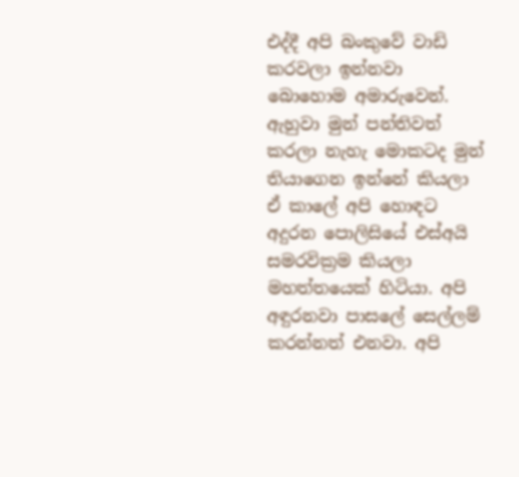එද්දී අපි බංකුවේ වාඩි කරවලා ඉන්නවා බොහොම අමාරුවෙන්. ඇහුවා මුන් පන්තිවත් කරලා නැහැ මොකටද මුන් තියාගෙන ඉන්නේ කියලා ඒ කාලේ අපි හොඳට අදුරන පොලිසියේ එස්අයි සමරවික්‍රම කියලා මහත්තයෙක් හිටියා. අපි අඳුරනවා පාසලේ සෙල්ලම් කරන්නත් එනවා. අපි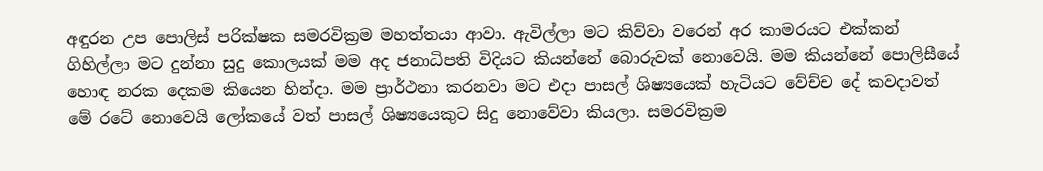අඳුරන උප පොලිස් පරික්ෂක සමරවික්‍රම මහත්තයා ආවා. ඇවිල්ලා මට කිව්වා වරෙන් අර කාමරයට එක්කන් ගිහිල්ලා මට දුන්නා සුදු කොලයක් මම අද ජනාධිපති විදියට කියන්නේ බොරුවක් නොවෙයි. මම කියන්නේ පොලිසීයේ හොඳ නරක දෙකම කියෙන හින්දා. මම ප්‍රාර්ථනා කරනවා මට එදා පාසල් ශිෂ්‍යයෙක් හැටියට වේච්ච දේ කවදාවත් මේ රටේ නොවෙයි ලෝකයේ වත් පාසල් ශිෂ්‍යයෙකුට සිදු නොවේවා කියලා. සමරවික්‍රම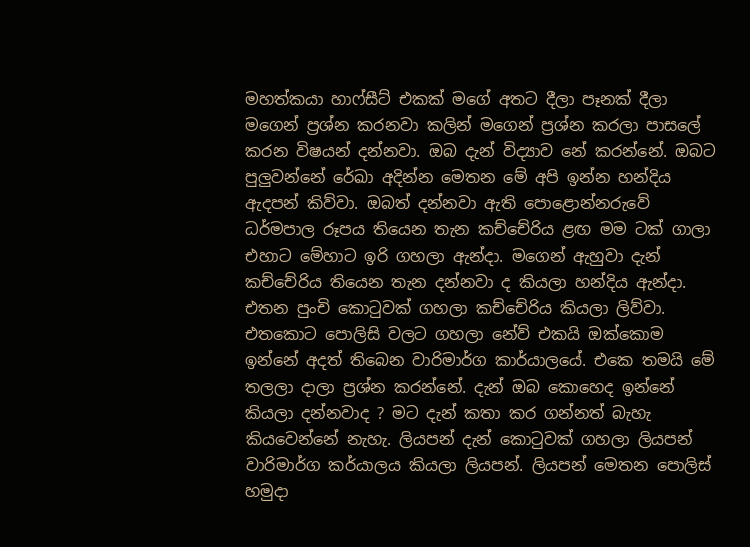මහත්කයා හාෆ්සීට් එකක් මගේ අතට දීලා පෑනක් දීලා මගෙන් ප්‍රශ්න කරනවා කලින් මගෙන් ප්‍රශ්න කරලා පාසලේ කරන විෂයන් දන්නවා. ඔබ දැන් විද්‍යාව නේ කරන්නේ. ඔබට පුලුවන්නේ රේඛා අදින්න මෙතන මේ අපි ඉන්න හන්දිය ඇදපන් කිව්වා. ඔබත් දන්නවා ඇති පොළොන්නරුවේ ධර්මපාල රූපය තියෙන තැන කච්චේරිය ළඟ මම ටක් ගාලා එහාට මේහාට ඉරි ගහලා ඇන්දා. මගෙන් ඇහුවා දැන් කච්චේරිය තියෙන තැන දන්නවා ද කියලා හන්දිය ඇන්දා. එතන පුංචි කොටුවක් ගහලා කච්චේරිය කියලා ලිව්වා. එතකොට පොලිසි වලට ගහලා නේව් එකයි ඔක්කොම ඉන්නේ අදත් තිබෙන වාරිමාර්ග කාර්යාලයේ. එකෙ තමයි මේ තලලා දාලා ප්‍රශ්න කරන්නේ. දැන් ඔබ කොහෙද ඉන්නේ කියලා දන්නවාද ? මට දැන් කතා කර ගන්නත් බැහැ කියවෙන්නේ නැහැ. ලියපන් දැන් කොටුවක් ගහලා ලියපන් වාරිමාර්ග කර්යාලය කියලා ලියපන්. ලියපන් මෙතන පොලිස් හමුදා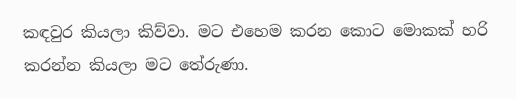කඳවුර කියලා කිව්වා. මට එහෙම කරන කොට මොකක් හරි කරන්න කියලා මට තේරුණා.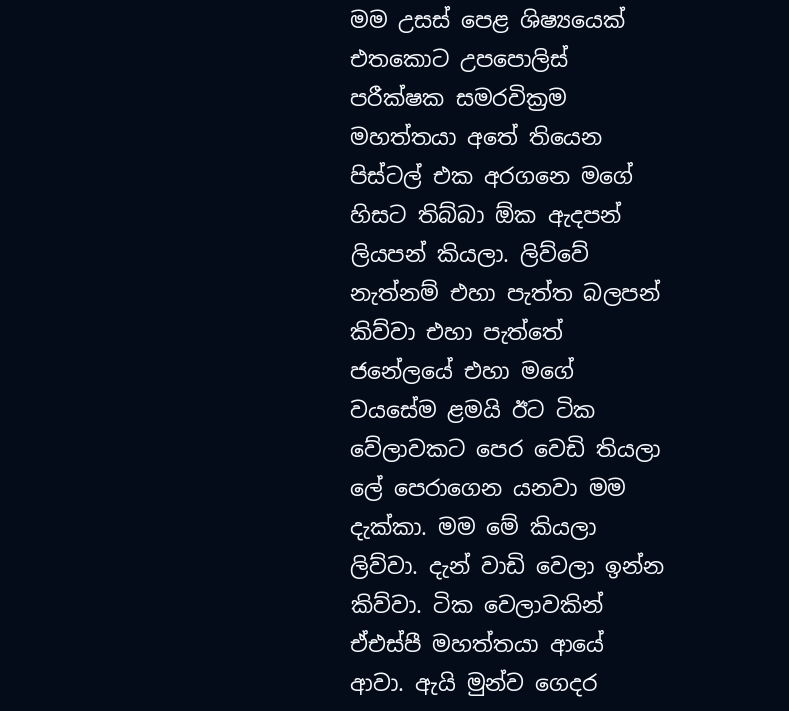මම උසස් පෙළ ශිෂ්‍යයෙක් එතකොට උපපොලිස් පරීක්ෂක සමරවික්‍රම මහත්තයා අතේ තියෙන පිස්ටල් එක අරගනෙ මගේ හිසට තිබ්බා ඕක ඇදපන් ලියපන් කියලා. ලිව්වේ නැත්නම් එහා පැත්ත බලපන් කිව්වා එහා පැත්තේ ජනේලයේ එහා මගේ වයසේම ළමයි ඊට ටික වේලාවකට පෙර වෙඩි තියලා ලේ පෙරාගෙන යනවා මම දැක්කා. මම මේ කියලා ලිව්වා. දැන් වාඩි වෙලා ඉන්න කිව්වා. ටික වෙලාවකින් ඒඑස්පී මහත්තයා ආයේ ආවා. ඇයි මුන්ව ගෙදර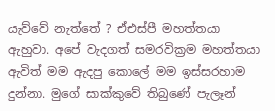යැව්වේ නැත්තේ ? ඒඑස්පී මහත්තයා ඇහුවා. අපේ වැදගත් සමරවික්‍රම මහත්තයා ඇවිත් මම ඇදපු කොලේ මම ඉස්සරහාම දුන්නා. මුගේ සාක්කුවේ තිබුණේ පැලෑන්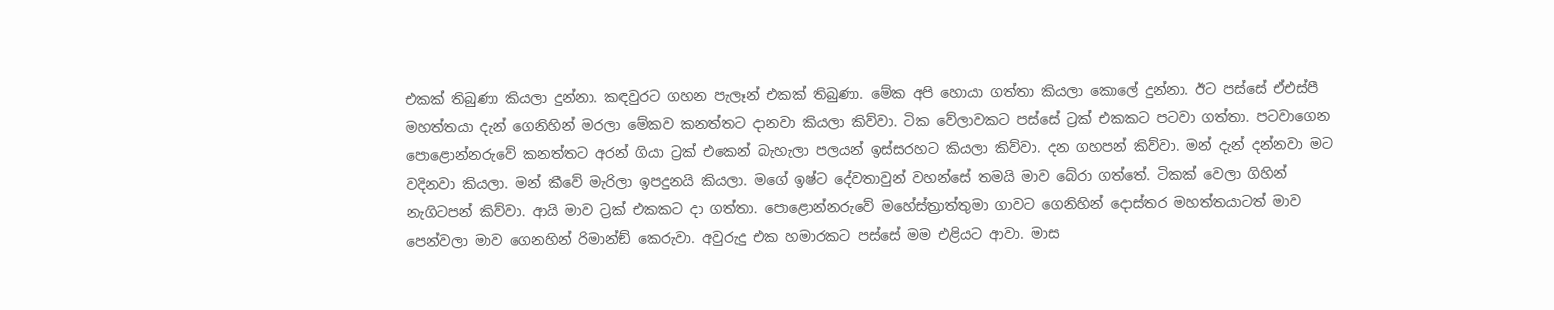එකක් තිබුණා කියලා දුන්නා. කඳවුරට ගහන පැලෑන් එකක් තිබුණා. මේක අපි හොයා ගත්තා කියලා කොලේ දුන්නා. ඊට පස්සේ ඒඑස්පී මහත්තයා දැන් ගෙනිහින් මරලා මේකව කනත්තට දානවා කියලා කිව්වා. ටික වේලාවකට පස්සේ ට්‍රක් එකකට පටවා ගත්තා. පටවාගෙන පොළොන්නරුවේ කනත්තට අරන් ගියා ට්‍රක් එකෙන් බැහැලා පලයන් ඉස්සරහට කියලා කිව්වා. දන ගහපන් කිව්වා. මන් දැන් දන්නවා මට වදිනවා කියලා. මන් කීවේ මැරිලා ඉපදුනයි කියලා. මගේ ඉෂ්ට දේවතාවුන් වහන්සේ තමයි මාව බේරා ගත්තේ. ටිකක් වෙලා ගිහින් නැගිටපන් කිව්වා. ආයි මාව ට්‍රක් එකකට දා ගත්තා. පොළොන්නරුවේ මහේස්ත්‍රාත්තුමා ගාවට ගෙනිහින් දොස්තර මහත්තයාටත් මාව පෙන්වලා මාව ගෙනහින් රිමාන්ඞ් කෙරුවා. අවුරුදු එක හමාරකට පස්සේ මම එළියට ආවා. මාස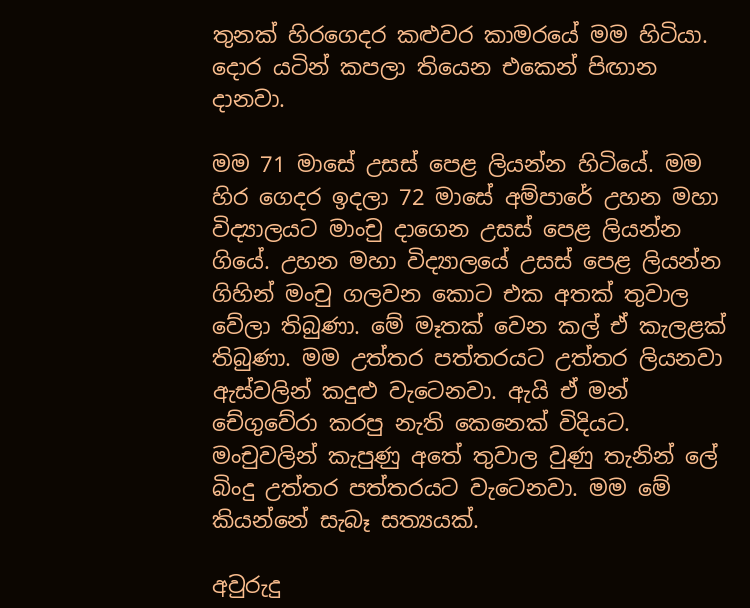තුනක් හිරගෙදර කළුවර කාමරයේ මම හිටියා. දොර යටින් කපලා තියෙන එකෙන් පිඟාන දානවා.

මම 71 මාසේ උසස් පෙළ ලියන්න හිටියේ. මම හිර ගෙදර ඉදලා 72 මාසේ අම්පාරේ උහන මහා විද්‍යාලයට මාංචු දාගෙන උසස් පෙළ ලියන්න ගියේ. උහන මහා විද්‍යාලයේ උසස් පෙළ ලියන්න ගිහින් මංචු ගලවන කොට එක අතක් තුවාල වේලා තිබුණා. මේ මෑතක් වෙන කල් ඒ කැලළක් තිබුණා. මම උත්තර පත්තරයට උත්තර ලියනවා ඇස්වලින් කදුළු වැටෙනවා. ඇයි ඒ මන් චේගුවේරා කරපු නැති කෙනෙක් විදියට. මංචුවලින් කැපුණු අතේ තුවාල වුණු තැනින් ලේ බිංදු උත්තර පත්තරයට වැටෙනවා. මම මේ කියන්නේ සැබෑ සත්‍යයක්.

අවුරුදු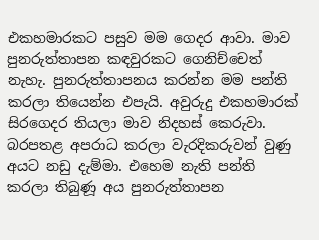එකහමාරකට පසුව මම ගෙදර ආවා. මාව පුනරුත්තාපන කඳවුරකට ගෙනිච්චෙත් නැහැ. පුනරුත්තාපනය කරන්න මම පන්ති කරලා තියෙන්න එපැයි. අවුරුදු එකහමාරක් සිරගෙදර තියලා මාව නිදහස් කෙරුවා. බරපතළ අපරාධ කරලා වැරදිකරුවන් වුණු අයට නඩු දැම්මා. එහෙම නැති පන්ති කරලා තිබුණූ අය පුනරුත්තාපන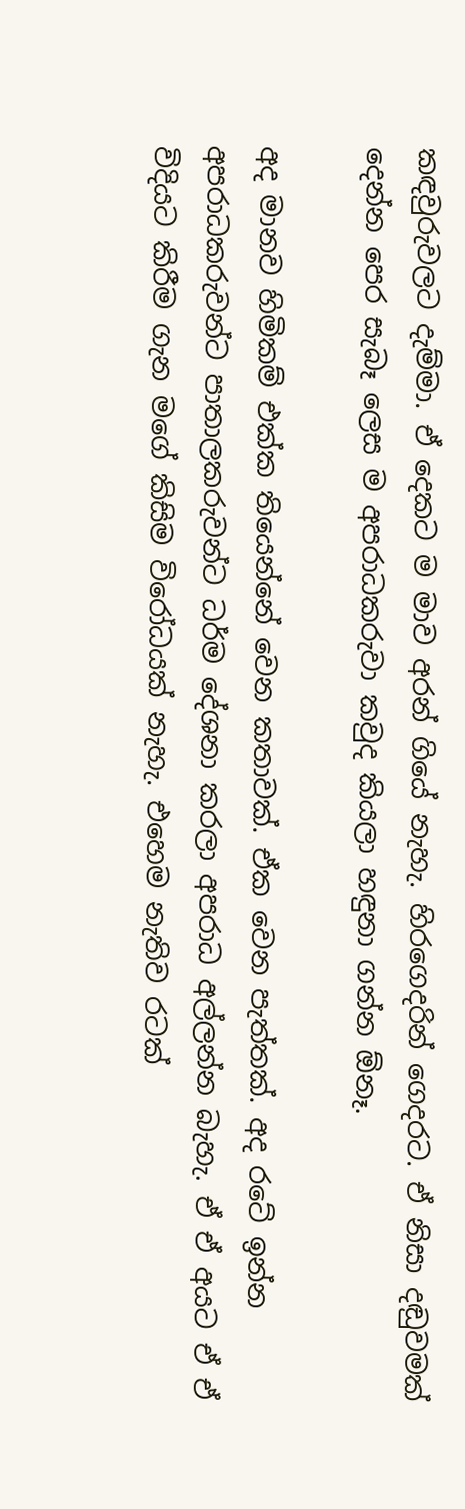කඳවුරුවලට දැම්මා. ඒ දෙකට ම මාව අරන් ගියේ නැහැ. හිරගෙදරින් ගෙදරට. ඒ නිසා දඬුවමක් දෙන්න පෙර සැබෑ ලෙස ම අපරාධකරුවා කවුද කියලා හඳුනා ගන්න ඕනෑ.

අද මානව හිමිකම් එක්ක තියෙන්නේ වෙන කතාවක්. ඒක වෙන පැත්තක්. අද රටේ ඉන්න අපරාධකරුවන්ට පාතාලකරුවන්ට ධර්ම දේශනා කරලා අපරාධ අල්ලන්න බැහැ. ඒ ඒ අයට ඒ ඒ විදියට කිරීම ගැන මගේ කිසිම විරෝධයක් නැහැ. එහෙම නැතිව රටක්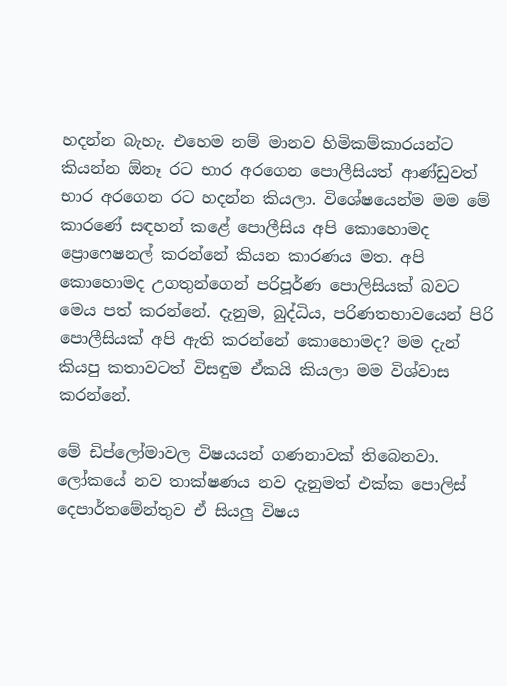හදන්න බැහැ. එහෙම නම් මානව හිමිකම්කාරයන්ට කියන්න ඕනෑ රට භාර අරගෙන පොලීසියත් ආණ්ඩුවත් භාර අරගෙන රට හදන්න කියලා. විශේෂයෙන්ම මම මේ කාරණේ සඳහන් කළේ පොලීසිය අපි කොහොමද ප්‍රොෆෙෂනල් කරන්නේ කියන කාරණය මත. අපි කොහොමද උගතුන්ගෙන් පරිපූර්ණ පොලිසියක් බවට මෙය පත් කරන්නේ. දැනුම, බුද්ධිය, පරිණතභාවයෙන් පිරි පොලීසියක් අපි ඇති කරන්නේ කොහොමද? මම දැන් කියපු කතාවටත් විසඳුම ඒකයි කියලා මම විශ්වාස කරන්නේ.

මේ ඩිප්ලෝමාවල විෂයයන් ගණනාවක් තිබෙනවා. ලෝකයේ නව තාක්ෂණය නව දැනුමත් එක්ක පොලිස් දෙපාර්තමේන්තුව ඒ සියලු විෂය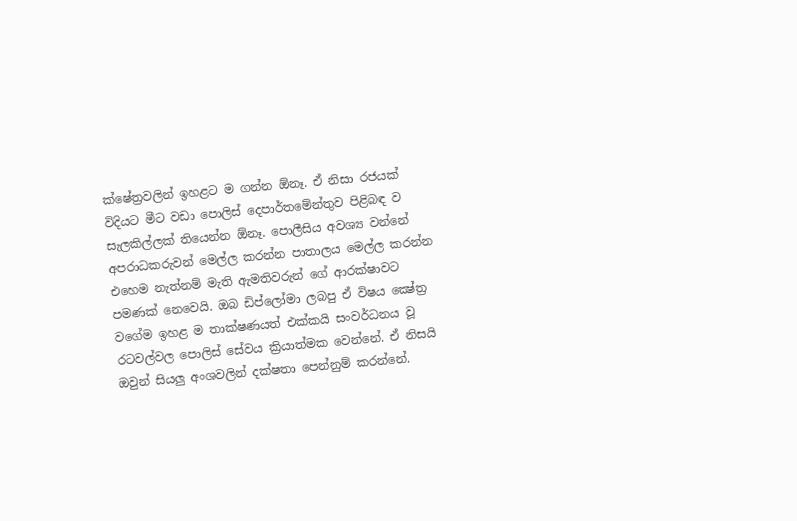ක්ෂේත්‍රවලින් ඉහළට ම ගන්න ඕනෑ. ඒ නිසා රජයක් විදියට මීට වඩා පොලිස් දෙපාර්තමේන්තුව පිළිබඳ ව සැලකිල්ලක් තියෙන්න ඕනෑ. පොලීසිය අවශ්‍ය වන්නේ අපරාධකරුවන් මෙල්ල කරන්න පාතාලය මෙල්ල කරන්න එහෙම නැත්නම් මැති ඇමතිවරුන් ගේ ආරක්ෂාවට පමණක් නෙවෙයි. ඔබ ඩිප්ලෝමා ලබපු ඒ විෂය ක්‍ෂේත්‍ර වගේම ඉහළ ම තාක්ෂණයත් එක්කයි සංවර්ධනය වූ රටවල්වල පොලිස් සේවය ක්‍රියාත්මක වෙන්නේ. ඒ නිසයි ඔවුන් සියලු අංශවලින් දක්ෂතා පෙන්නුම් කරන්නේ.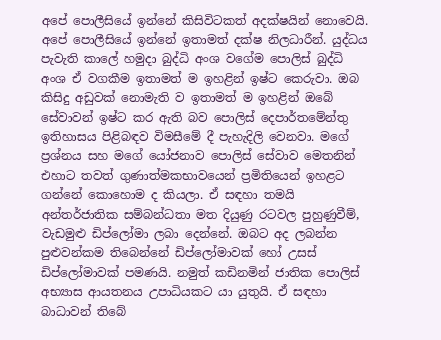අපේ පොලීසියේ ඉන්නේ කිසිවිටකත් අදක්ෂයින් නොවෙයි. අපේ පොලීසියේ ඉන්නේ ඉතාමත් දක්ෂ නිලධාරීන්. යුද්ධය පැවැති කාලේ හමුදා බුද්ධි අංශ වගේම පොලිස් බුද්ධි අංශ ඒ වගකීම ඉතාමත් ම ඉහළින් ඉෂ්ට කෙරුවා. ඔබ කිසිදු අඩුවක් නොමැති ව ඉතාමත් ම ඉහළින් ඔබේ සේවාවන් ඉෂ්ට කර ඇති බව පොලිස් දෙපාර්තමේන්තු ඉතිහාසය පිළිබඳව විමසීමේ දී පැහැදිලි වෙනවා. මගේ ප්‍රශ්නය සහ මගේ යෝජනාව පොලිස් සේවාව මෙතනින් එහාට තවත් ගුණාත්මකභාවයෙන් ප්‍රමිතියෙන් ඉහළට ගන්නේ කොහොම ද කියලා. ඒ සඳහා තමයි අන්තර්ජාතික සම්බන්ධතා මත දියුණු රටවල පුහුණුවීම්, වැඩමුළු ඩිප්ලෝමා ලබා දෙන්නේ. ඔබට අද ලබන්න පුළුවන්කම තිබෙන්නේ ඩිප්ලෝමාවක් හෝ උසස් ඩිප්ලෝමාවක් පමණයි. නමුත් කඩිනමින් ජාතික පොලිස් අභ්‍යාස ආයතනය උපාධියකට යා යුතුයි. ඒ සඳහා බාධාවන් තිබේ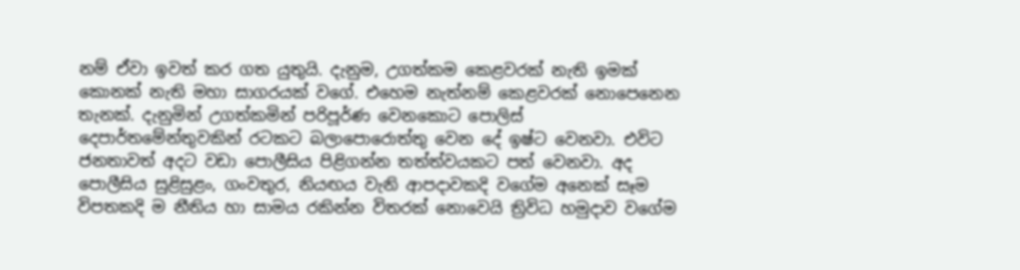නම් ඒවා ඉවත් කර ගත යුතුයි. දැනුම, උගත්කම කෙළවරක් නැති ඉමක් කොනක් නැති මහා සාගරයක් වගේ. එහෙම නැත්නම් කෙළවරක් නොපෙනෙන තැනක්. දැනුමින් උගත්කමින් පරිපූර්ණ වෙනකොට පොලිස් දෙපාර්තමේන්තුවකින් රටකට බලාපොරොත්තු වෙන දේ ඉෂ්ට වෙනවා. එවිට ජනතාවත් අදට වඩා පොලීසිය පිළිගන්න තත්ත්වයකට පත් වෙනවා. අද පොලීසිය සුළිසුළං, ගංවතුර, නියඟය වැනි ආපදාවකදි වගේම අනෙක් සෑම විපතකදි ම නීතිය හා සාමය රකින්න විතරක් නොවෙයි ත්‍රිවිධ හමුදාව වගේම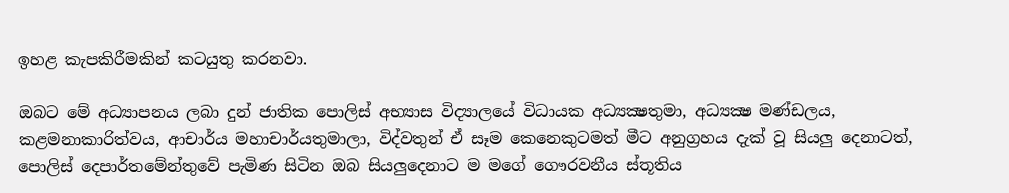ඉහළ කැපකිරීමකින් කටයුතු කරනවා.

ඔබට මේ අධ්‍යාපනය ලබා දුන් ජාතික පොලිස් අභ්‍යාස විද්‍යාලයේ විධායක අධ්‍යක්‍ෂතුමා, අධ්‍යක්‍ෂ මණ්ඩලය, කළමනාකාරිත්වය, ආචාර්ය මහාචාර්යතුමාලා, විද්වතුන් ඒ සෑම කෙනෙකුටමත් මීට අනුග්‍රහය දැක් වූ සියලු දෙනාටත්, පොලිස් දෙපාර්තමේන්තුවේ පැමිණ සිටින ඔබ සියලුදෙනාට ම මගේ ගෞරවනීය ස්තූතිය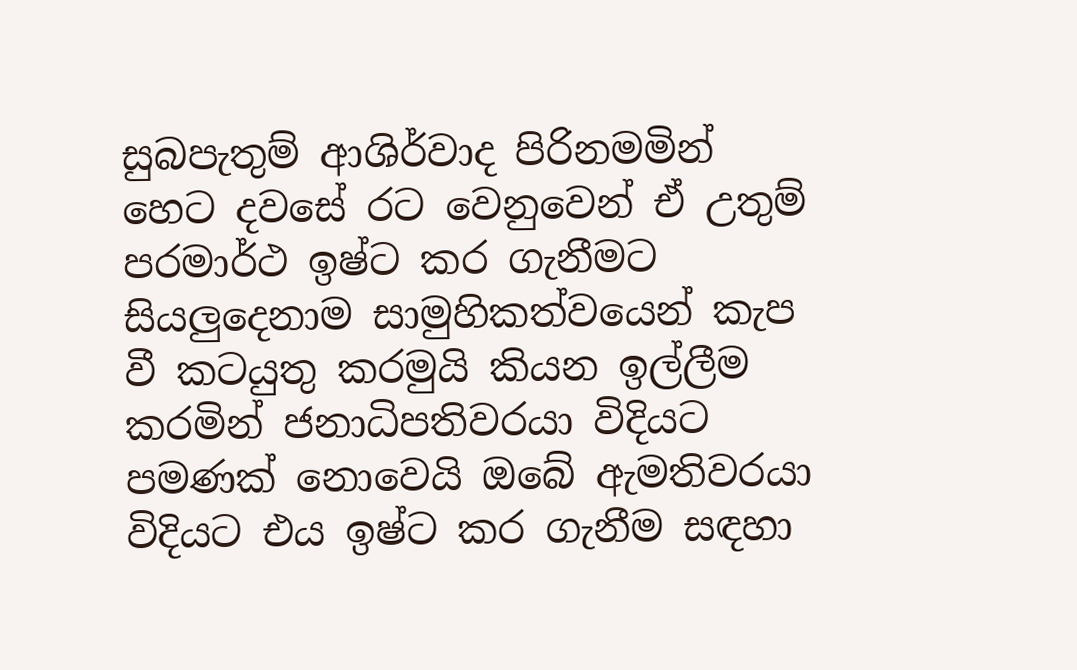සුබපැතුම් ආශිර්වාද පිරිනමමින් හෙට දවසේ රට වෙනුවෙන් ඒ උතුම් පරමාර්ථ ඉෂ්ට කර ගැනීමට සියලුදෙනාම සාමුහිකත්වයෙන් කැප වී කටයුතු කරමුයි කියන ඉල්ලීම කරමින් ජනාධිපතිවරයා විදියට පමණක් නොවෙයි ඔබේ ඇමතිවරයා විදියට එය ඉෂ්ට කර ගැනීම සඳහා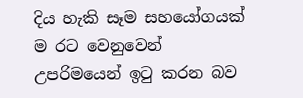දිය හැකි සෑම සහයෝගයක් ම රට වෙනුවෙන් උපරිමයෙන් ඉටු කරන බව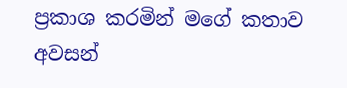ප්‍රකාශ කරමින් මගේ කතාව අවසන්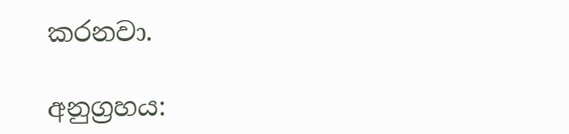කරනවා.

අනුග්‍රහය: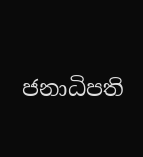ජනාධිපති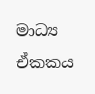මාධ්‍ය ඒකකය